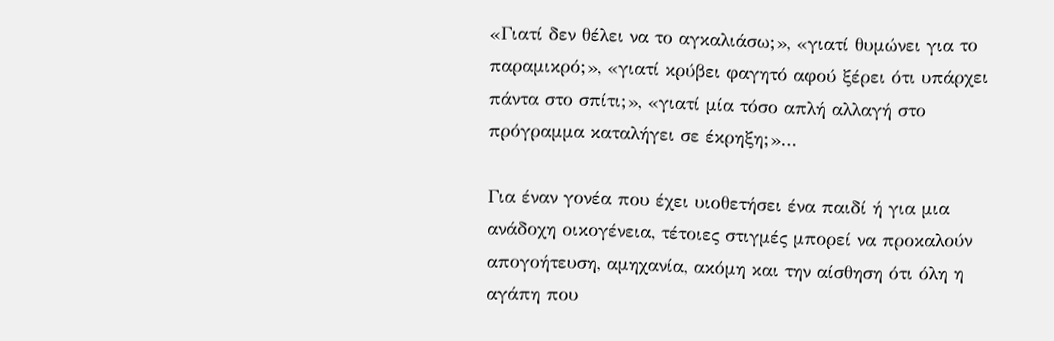«Γιατί δεν θέλει να το αγκαλιάσω;», «γιατί θυμώνει για το παραμικρό;», «γιατί κρύβει φαγητό αφού ξέρει ότι υπάρχει πάντα στο σπίτι;», «γιατί μία τόσο απλή αλλαγή στο πρόγραμμα καταλήγει σε έκρηξη;»…

Για έναν γονέα που έχει υιοθετήσει ένα παιδί ή για μια ανάδοχη οικογένεια, τέτοιες στιγμές μπορεί να προκαλούν απογοήτευση, αμηχανία, ακόμη και την αίσθηση ότι όλη η αγάπη που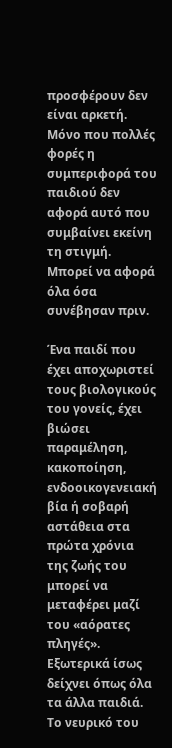προσφέρουν δεν είναι αρκετή. Μόνο που πολλές φορές η συμπεριφορά του παιδιού δεν αφορά αυτό που συμβαίνει εκείνη τη στιγμή. Μπορεί να αφορά όλα όσα συνέβησαν πριν.

Ένα παιδί που έχει αποχωριστεί τους βιολογικούς του γονείς, έχει βιώσει παραμέληση, κακοποίηση, ενδοοικογενειακή βία ή σοβαρή αστάθεια στα πρώτα χρόνια της ζωής του μπορεί να μεταφέρει μαζί του «αόρατες πληγές». Εξωτερικά ίσως δείχνει όπως όλα τα άλλα παιδιά. Το νευρικό του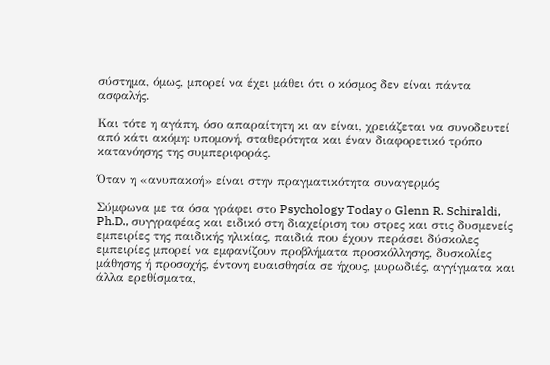σύστημα, όμως, μπορεί να έχει μάθει ότι ο κόσμος δεν είναι πάντα ασφαλής.

Και τότε η αγάπη, όσο απαραίτητη κι αν είναι, χρειάζεται να συνοδευτεί από κάτι ακόμη: υπομονή, σταθερότητα και έναν διαφορετικό τρόπο κατανόησης της συμπεριφοράς.

Όταν η «ανυπακοή» είναι στην πραγματικότητα συναγερμός

Σύμφωνα με τα όσα γράφει στο Psychology Today ο Glenn R. Schiraldi, Ph.D., συγγραφέας και ειδικό στη διαχείριση του στρες και στις δυσμενείς εμπειρίες της παιδικής ηλικίας, παιδιά που έχουν περάσει δύσκολες εμπειρίες μπορεί να εμφανίζουν προβλήματα προσκόλλησης, δυσκολίες μάθησης ή προσοχής, έντονη ευαισθησία σε ήχους, μυρωδιές, αγγίγματα και άλλα ερεθίσματα,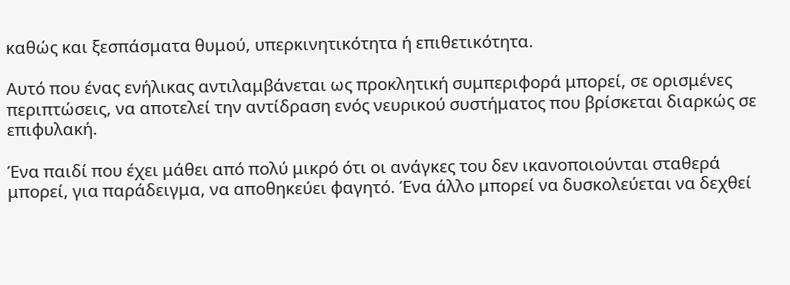καθώς και ξεσπάσματα θυμού, υπερκινητικότητα ή επιθετικότητα.

Αυτό που ένας ενήλικας αντιλαμβάνεται ως προκλητική συμπεριφορά μπορεί, σε ορισμένες περιπτώσεις, να αποτελεί την αντίδραση ενός νευρικού συστήματος που βρίσκεται διαρκώς σε επιφυλακή.

Ένα παιδί που έχει μάθει από πολύ μικρό ότι οι ανάγκες του δεν ικανοποιούνται σταθερά μπορεί, για παράδειγμα, να αποθηκεύει φαγητό. Ένα άλλο μπορεί να δυσκολεύεται να δεχθεί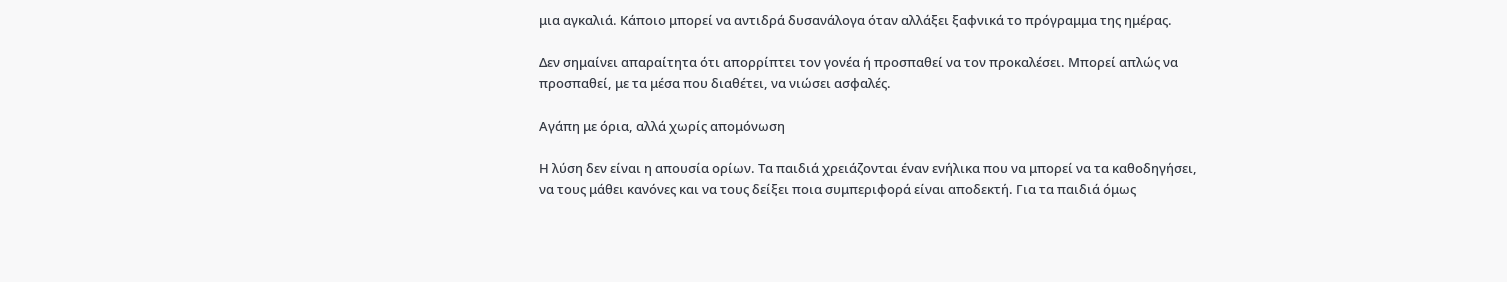μια αγκαλιά. Κάποιο μπορεί να αντιδρά δυσανάλογα όταν αλλάξει ξαφνικά το πρόγραμμα της ημέρας.

Δεν σημαίνει απαραίτητα ότι απορρίπτει τον γονέα ή προσπαθεί να τον προκαλέσει. Μπορεί απλώς να προσπαθεί, με τα μέσα που διαθέτει, να νιώσει ασφαλές.

Αγάπη με όρια, αλλά χωρίς απομόνωση

Η λύση δεν είναι η απουσία ορίων. Τα παιδιά χρειάζονται έναν ενήλικα που να μπορεί να τα καθοδηγήσει, να τους μάθει κανόνες και να τους δείξει ποια συμπεριφορά είναι αποδεκτή. Για τα παιδιά όμως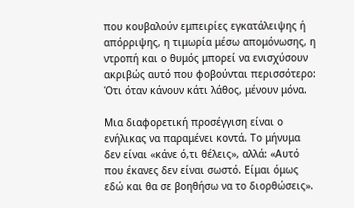που κουβαλούν εμπειρίες εγκατάλειψης ή απόρριψης, η τιμωρία μέσω απομόνωσης, η ντροπή και ο θυμός μπορεί να ενισχύσουν ακριβώς αυτό που φοβούνται περισσότερο: Ότι όταν κάνουν κάτι λάθος, μένουν μόνα.

Μια διαφορετική προσέγγιση είναι ο ενήλικας να παραμένει κοντά. Το μήνυμα δεν είναι «κάνε ό,τι θέλεις», αλλά: «Αυτό που έκανες δεν είναι σωστό. Είμαι όμως εδώ και θα σε βοηθήσω να το διορθώσεις».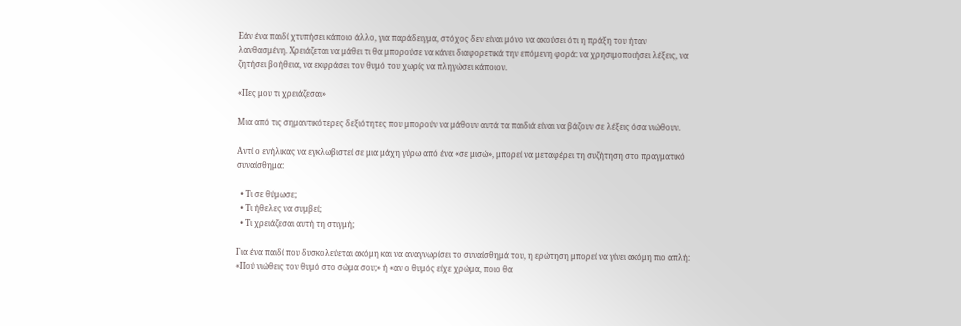Εάν ένα παιδί χτυπήσει κάποιο άλλο, για παράδειγμα, στόχος δεν είναι μόνο να ακούσει ότι η πράξη του ήταν λανθασμένη. Χρειάζεται να μάθει τι θα μπορούσε να κάνει διαφορετικά την επόμενη φορά: να χρησιμοποιήσει λέξεις, να ζητήσει βοήθεια, να εκφράσει τον θυμό του χωρίς να πληγώσει κάποιον.

«Πες μου τι χρειάζεσαι»

Μια από τις σημαντικότερες δεξιότητες που μπορούν να μάθουν αυτά τα παιδιά είναι να βάζουν σε λέξεις όσα νιώθουν.

Αντί ο ενήλικας να εγκλωβιστεί σε μια μάχη γύρω από ένα «σε μισώ», μπορεί να μεταφέρει τη συζήτηση στο πραγματικό συναίσθημα:

  • Τι σε θύμωσε;
  • Τι ήθελες να συμβεί;
  • Τι χρειάζεσαι αυτή τη στιγμή;

Για ένα παιδί που δυσκολεύεται ακόμη και να αναγνωρίσει το συναίσθημά του, η ερώτηση μπορεί να γίνει ακόμη πιο απλή: «Πού νιώθεις τον θυμό στο σώμα σου;» ή «αν ο θυμός είχε χρώμα, ποιο θα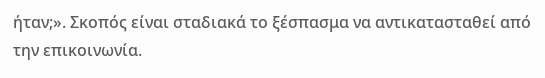ήταν;». Σκοπός είναι σταδιακά το ξέσπασμα να αντικατασταθεί από την επικοινωνία.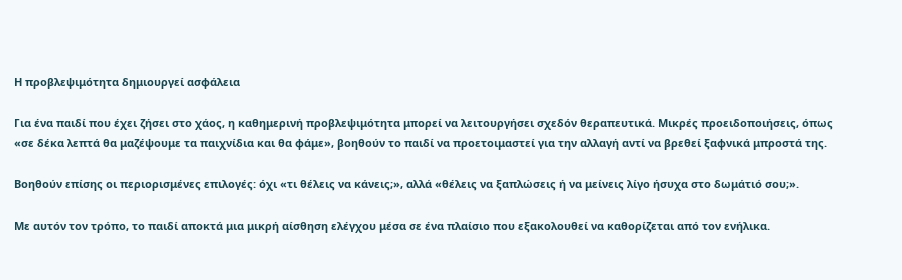Η προβλεψιμότητα δημιουργεί ασφάλεια

Για ένα παιδί που έχει ζήσει στο χάος, η καθημερινή προβλεψιμότητα μπορεί να λειτουργήσει σχεδόν θεραπευτικά. Μικρές προειδοποιήσεις, όπως «σε δέκα λεπτά θα μαζέψουμε τα παιχνίδια και θα φάμε», βοηθούν το παιδί να προετοιμαστεί για την αλλαγή αντί να βρεθεί ξαφνικά μπροστά της.

Βοηθούν επίσης οι περιορισμένες επιλογές: όχι «τι θέλεις να κάνεις;», αλλά «θέλεις να ξαπλώσεις ή να μείνεις λίγο ήσυχα στο δωμάτιό σου;».

Με αυτόν τον τρόπο, το παιδί αποκτά μια μικρή αίσθηση ελέγχου μέσα σε ένα πλαίσιο που εξακολουθεί να καθορίζεται από τον ενήλικα.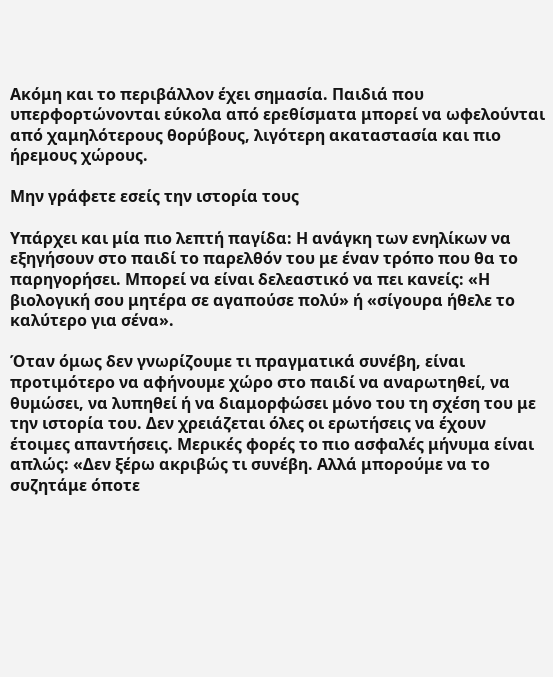Ακόμη και το περιβάλλον έχει σημασία. Παιδιά που υπερφορτώνονται εύκολα από ερεθίσματα μπορεί να ωφελούνται από χαμηλότερους θορύβους, λιγότερη ακαταστασία και πιο ήρεμους χώρους.

Μην γράφετε εσείς την ιστορία τους

Υπάρχει και μία πιο λεπτή παγίδα: Η ανάγκη των ενηλίκων να εξηγήσουν στο παιδί το παρελθόν του με έναν τρόπο που θα το παρηγορήσει. Μπορεί να είναι δελεαστικό να πει κανείς: «Η βιολογική σου μητέρα σε αγαπούσε πολύ» ή «σίγουρα ήθελε το καλύτερο για σένα».

Όταν όμως δεν γνωρίζουμε τι πραγματικά συνέβη, είναι προτιμότερο να αφήνουμε χώρο στο παιδί να αναρωτηθεί, να θυμώσει, να λυπηθεί ή να διαμορφώσει μόνο του τη σχέση του με την ιστορία του. Δεν χρειάζεται όλες οι ερωτήσεις να έχουν έτοιμες απαντήσεις. Μερικές φορές το πιο ασφαλές μήνυμα είναι απλώς: «Δεν ξέρω ακριβώς τι συνέβη. Αλλά μπορούμε να το συζητάμε όποτε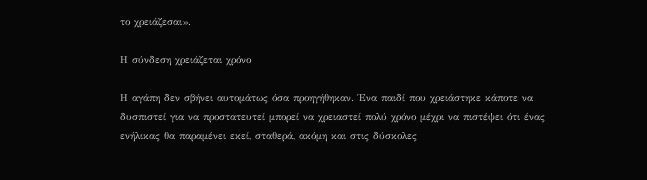το χρειάζεσαι».

Η σύνδεση χρειάζεται χρόνο

Η αγάπη δεν σβήνει αυτομάτως όσα προηγήθηκαν. Ένα παιδί που χρειάστηκε κάποτε να δυσπιστεί για να προστατευτεί μπορεί να χρειαστεί πολύ χρόνο μέχρι να πιστέψει ότι ένας ενήλικας θα παραμένει εκεί, σταθερά, ακόμη και στις δύσκολες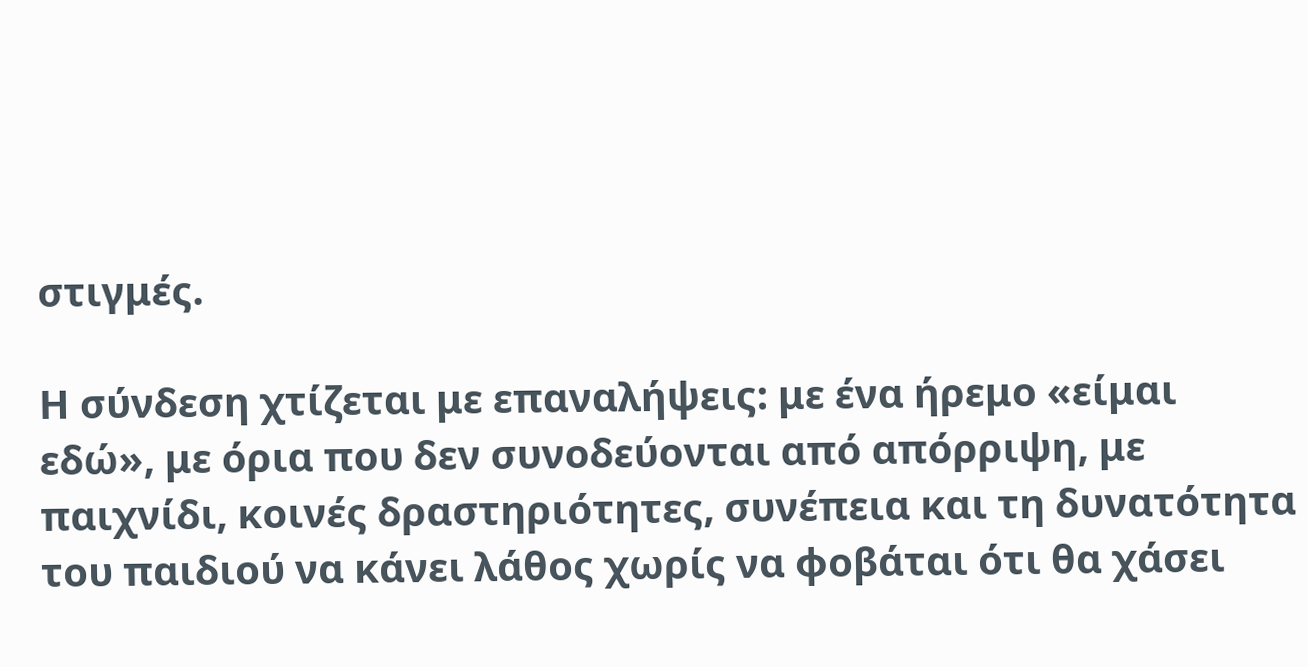στιγμές.

Η σύνδεση χτίζεται με επαναλήψεις: με ένα ήρεμο «είμαι εδώ», με όρια που δεν συνοδεύονται από απόρριψη, με παιχνίδι, κοινές δραστηριότητες, συνέπεια και τη δυνατότητα του παιδιού να κάνει λάθος χωρίς να φοβάται ότι θα χάσει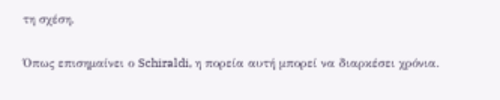τη σχέση.

Όπως επισημαίνει ο Schiraldi, η πορεία αυτή μπορεί να διαρκέσει χρόνια.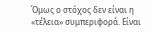Όμως ο στόχος δεν είναι η «τέλεια» συμπεριφορά. Είναι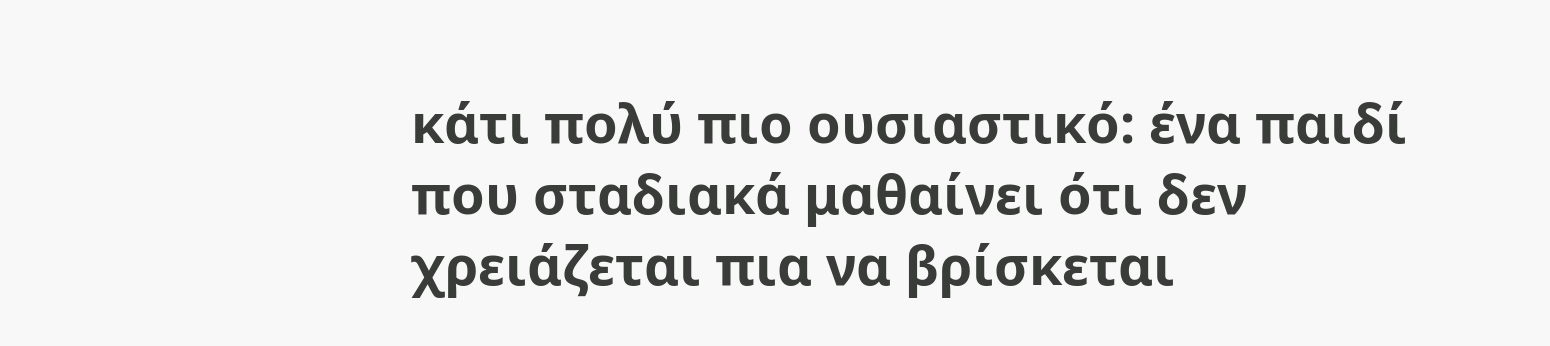κάτι πολύ πιο ουσιαστικό: ένα παιδί που σταδιακά μαθαίνει ότι δεν χρειάζεται πια να βρίσκεται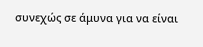συνεχώς σε άμυνα για να είναι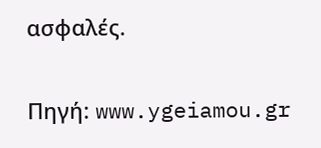ασφαλές.

Πηγή: www.ygeiamou.gr